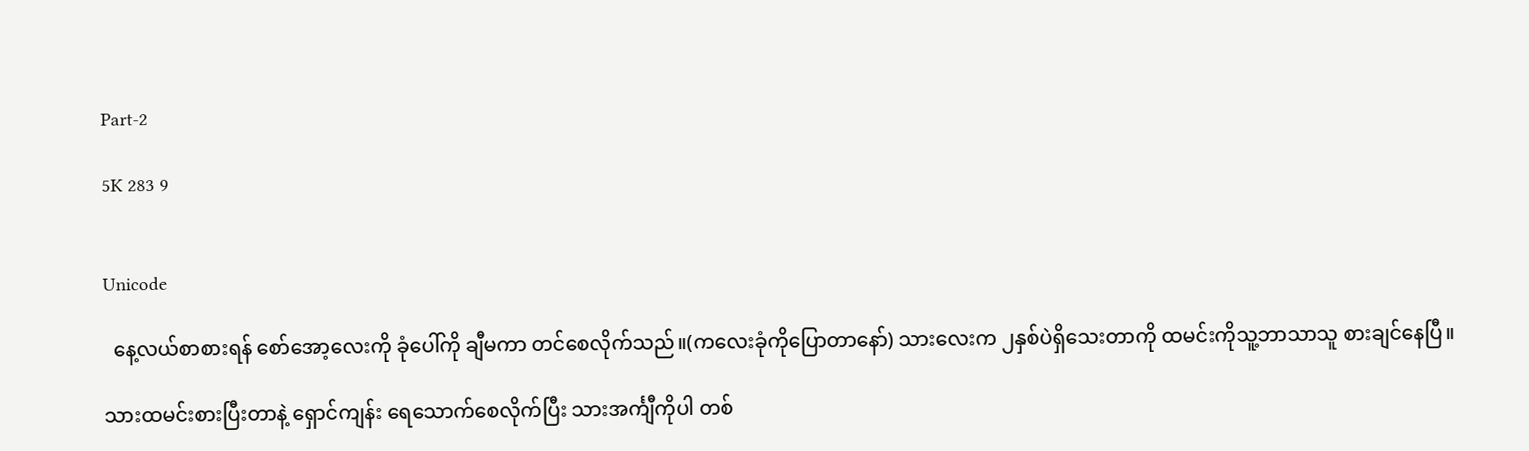Part-2

5K 283 9


Unicode

  နေ့လယ်စာစားရန် စော်အော့လေးကို ခုံပေါ်ကို ချီမကာ တင်စေလိုက်သည်။(ကလေးခုံကိုပြောတာနော်) သားလေးက ၂နှစ်ပဲရှိသေးတာကို ထမင်းကိုသူ့ဘာသာသူ စားချင်နေပြီ။

သားထမင်းစားပြီးတာနဲ့ ရှောင်ကျန်း ရေသောက်စေလိုက်ပြီး သားအင်္ကျီကိုပါ တစ်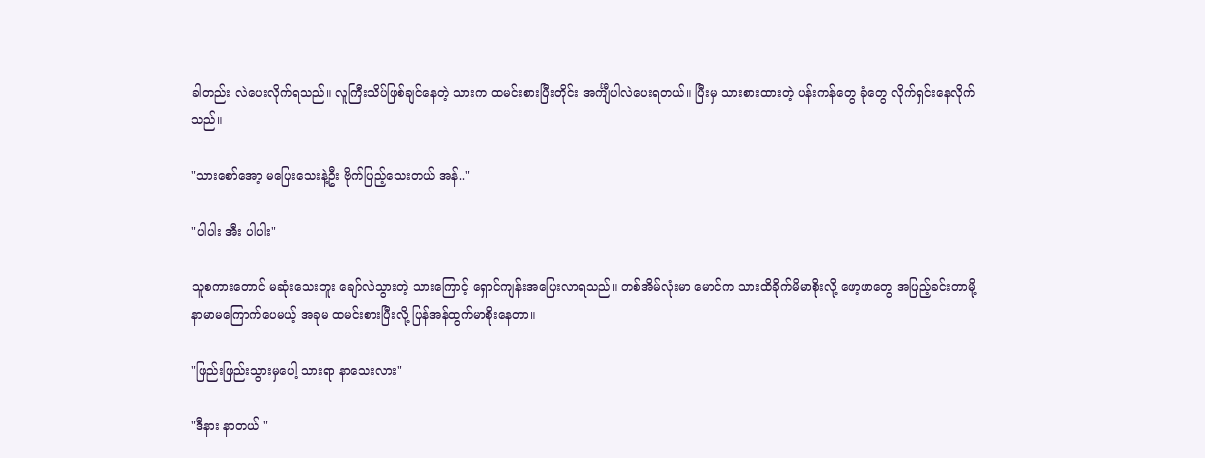ခါတည်း လဲပေးလိုက်ရသည်။ လူကြီးသိပ်ဖြစ်ချင်နေတဲ့ သားက ထမင်းစားပြီးတိုင်း အင်္ကျီပါလဲပေးရတယ်။ ပြီးမှ သားစားထားတဲ့ ပန်းကန်တွေ ခုံတွေ လိုက်ရှင်းနေလိုက်သည်။

"သားစော်အော့ မပြေးသေးနဲ့ဦး ဗိုက်ပြည့်သေးတယ် အန်.."

"ပါပါး အီး ပါပါး"

သူစကားတောင် မဆုံးသေးဘူး ချော်လဲသွားတဲ့ သားကြောင့် ရှောင်ကျန်းအပြေးလာရသည်။ တစ်အိမ်လုံးမာ မောင်က သားထိခိုက်မိမာစိုးလို့ ဖော့ဖာတွေ အပြည့်ခင်းတာမို့ နာမာမကြောက်ပေမယ့် အခုမ ထမင်းစားပြီးလို့ ပြန်အန်ထွက်မာစိုးနေတာ။

"ဖြည်းဖြည်းသွားမှပေါ့ သား‌ရာ နာသေးလား"

"ဒီနား နာတယ် "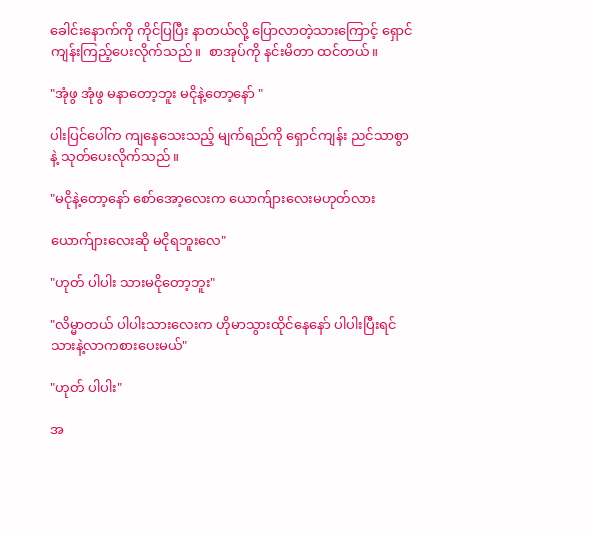ခေါင်းနောက်ကို ကိုင်ပြပြီး နာတယ်လို့ ပြောလာတဲ့သားကြောင့် ရှောင်ကျန်းကြည့်ပေးလိုက်သည်။  စာအုပ်ကို နင်းမိတာ ထင်တယ်။

"အုံဖွ အုံဖွ မနာတော့ဘူး မငိုနဲ့တော့နော် "

ပါးပြင်ပေါ်က ကျနေသေးသည့် မျက်ရည်ကို ရှောင်ကျန်း ညင်သာစွာနဲ့ သုတ်ပေးလိုက်သည်။

"မငိုနဲ့တော့နော် စော်အော့လေးက ယောက်ျားလေးမဟုတ်လား

ယောက်ျားလေးဆို မငိုရဘူးလေ"

"ဟုတ် ပါပါး သားမငိုတော့ဘူး"

"လိမ္မာတယ် ပါပါးသားလေးက ဟိုမာသွားထိုင်နေနော် ပါပါးပြီးရင် သားနဲ့လာကစားပေးမယ်"

"ဟုတ် ပါပါး"

အ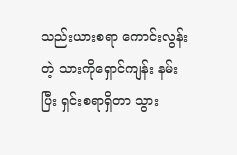သည်းယားစရာ ကောင်းလွန်းတဲ့ သားကိုရှောင်ကျန်း နမ်းပြီး ရှင်းစရာရှိတာ သွား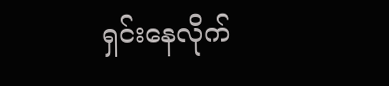ရှင်းနေလိုက်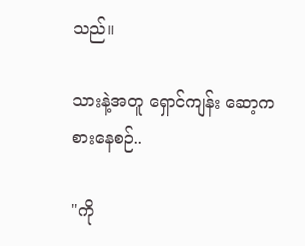သည်။

သားနဲ့အတူ ရှောင်ကျန်း ဆော့ကစားနေစဉ်..

"ကို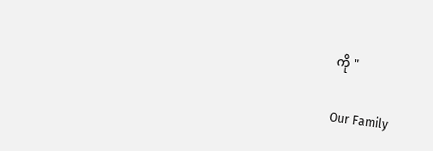ကို "

Our Family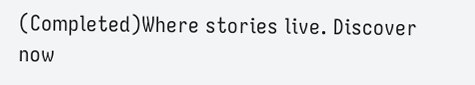(Completed)Where stories live. Discover now